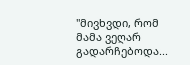"მივხვდი, რომ მამა ვეღარ გადარჩებოდა...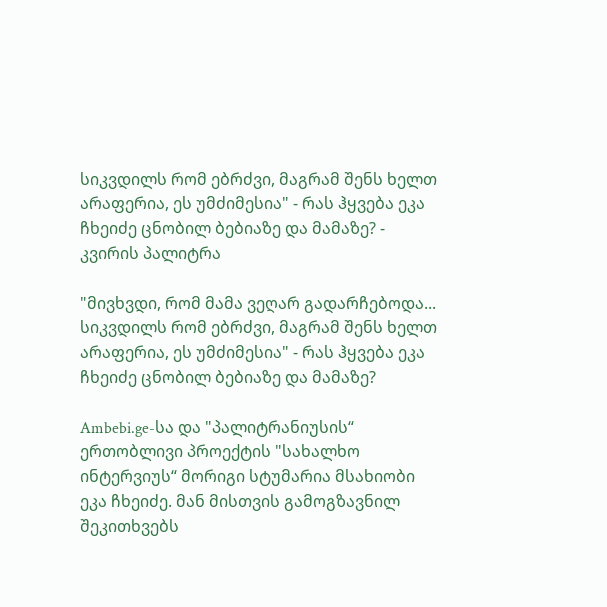სიკვდილს რომ ებრძვი, მაგრამ შენს ხელთ არაფერია, ეს უმძიმესია" - რას ჰყვება ეკა ჩხეიძე ცნობილ ბებიაზე და მამაზე? - კვირის პალიტრა

"მივხვდი, რომ მამა ვეღარ გადარჩებოდა... სიკვდილს რომ ებრძვი, მაგრამ შენს ხელთ არაფერია, ეს უმძიმესია" - რას ჰყვება ეკა ჩხეიძე ცნობილ ბებიაზე და მამაზე?

Ambebi.ge-სა და "პალიტრანიუსის“ ერთობლივი პროექტის "სახალხო ინტერვიუს“ მორიგი სტუმარია მსახიობი ეკა ჩხეიძე. მან მისთვის გამოგზავნილ შეკითხვებს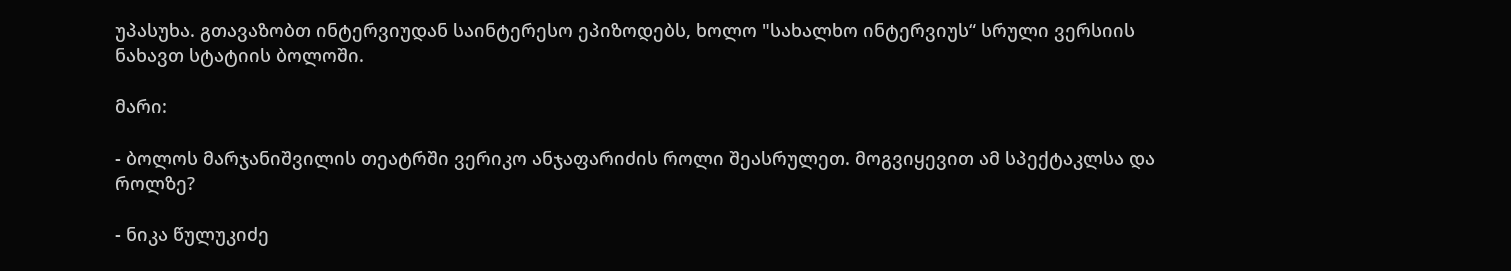უპასუხა. გთავაზობთ ინტერვიუდან საინტერესო ეპიზოდებს, ხოლო "სახალხო ინტერვიუს“ სრული ვერსიის ნახავთ სტატიის ბოლოში.

მარი:

- ბოლოს მარჯანიშვილის თეატრში ვერიკო ანჯაფარიძის როლი შეასრულეთ. მოგვიყევით ამ სპექტაკლსა და როლზე?

- ნიკა წულუკიძე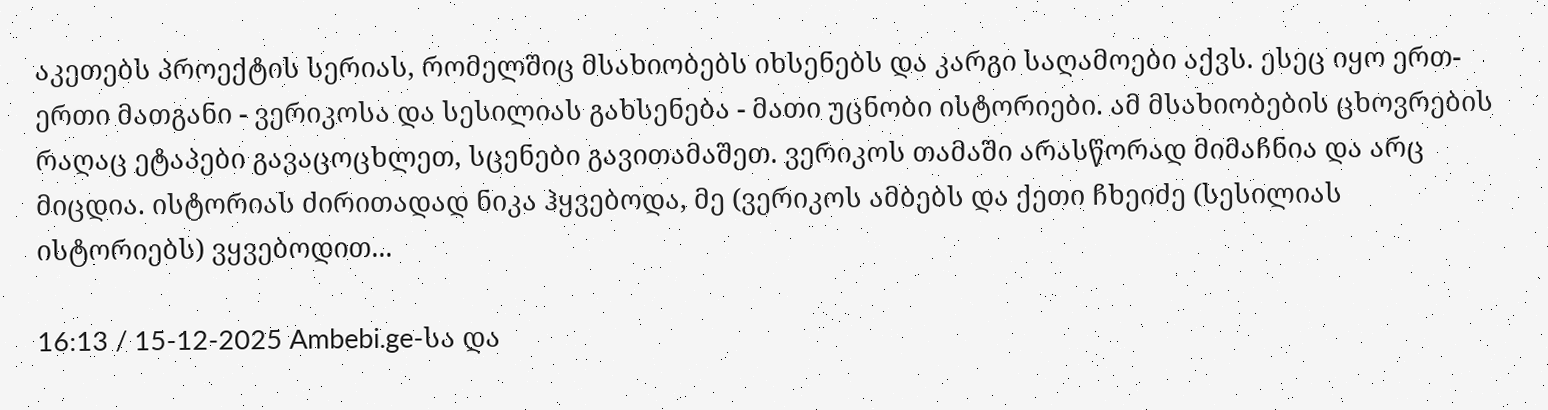აკეთებს პროექტის სერიას, რომელშიც მსახიობებს იხსენებს და კარგი საღამოები აქვს. ესეც იყო ერთ-ერთი მათგანი - ვერიკოსა და სესილიას გახსენება - მათი უცნობი ისტორიები. ამ მსახიობების ცხოვრების რაღაც ეტაპები გავაცოცხლეთ, სცენები გავითამაშეთ. ვერიკოს თამაში არასწორად მიმაჩნია და არც მიცდია. ისტორიას ძირითადად ნიკა ჰყვებოდა, მე (ვერიკოს ამბებს და ქეთი ჩხეიძე (სესილიას ისტორიებს) ვყვებოდით...

16:13 / 15-12-2025 Ambebi.ge-სა და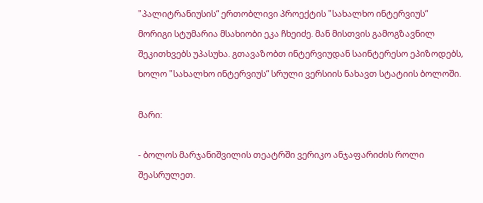"პალიტრანიუსის“ ერთობლივი პროექტის "სახალხო ინტერვიუს“ მორიგი სტუმარია მსახიობი ეკა ჩხეიძე. მან მისთვის გამოგზავნილ შეკითხვებს უპასუხა. გთავაზობთ ინტერვიუდან საინტერესო ეპიზოდებს, ხოლო "სახალხო ინტერვიუს“ სრული ვერსიის ნახავთ სტატიის ბოლოში.

მარი:

- ბოლოს მარჯანიშვილის თეატრში ვერიკო ანჯაფარიძის როლი შეასრულეთ.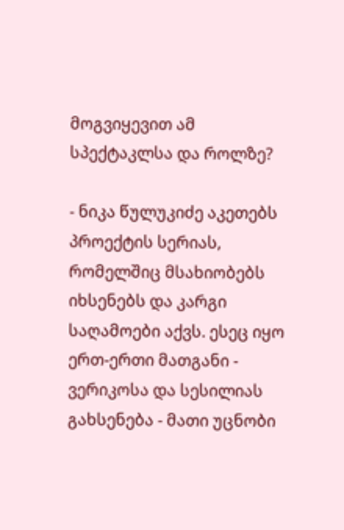მოგვიყევით ამ სპექტაკლსა და როლზე?

- ნიკა წულუკიძე აკეთებს პროექტის სერიას, რომელშიც მსახიობებს იხსენებს და კარგი საღამოები აქვს. ესეც იყო ერთ-ერთი მათგანი - ვერიკოსა და სესილიას გახსენება - მათი უცნობი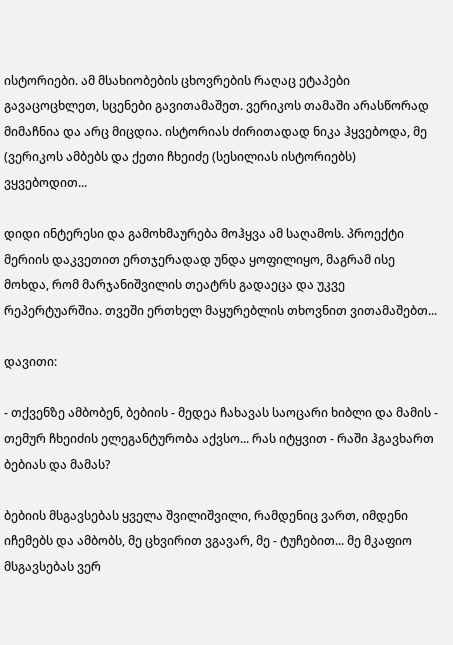ისტორიები. ამ მსახიობების ცხოვრების რაღაც ეტაპები გავაცოცხლეთ, სცენები გავითამაშეთ. ვერიკოს თამაში არასწორად მიმაჩნია და არც მიცდია. ისტორიას ძირითადად ნიკა ჰყვებოდა, მე (ვერიკოს ამბებს და ქეთი ჩხეიძე (სესილიას ისტორიებს) ვყვებოდით...

დიდი ინტერესი და გამოხმაურება მოჰყვა ამ საღამოს. პროექტი მერიის დაკვეთით ერთჯერადად უნდა ყოფილიყო, მაგრამ ისე მოხდა, რომ მარჯანიშვილის თეატრს გადაეცა და უკვე რეპერტუარშია. თვეში ერთხელ მაყურებლის თხოვნით ვითამაშებთ...

დავითი:

- თქვენზე ამბობენ, ბებიის - მედეა ჩახავას საოცარი ხიბლი და მამის - თემურ ჩხეიძის ელეგანტურობა აქვსო... რას იტყვით - რაში ჰგავხართ ბებიას და მამას?

ბებიის მსგავსებას ყველა შვილიშვილი, რამდენიც ვართ, იმდენი იჩემებს და ამბობს, მე ცხვირით ვგავარ, მე - ტუჩებით... მე მკაფიო მსგავსებას ვერ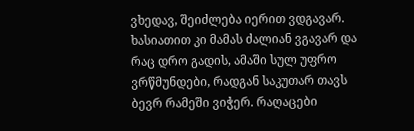ვხედავ, შეიძლება იერით ვდგავარ. ხასიათით კი მამას ძალიან ვგავარ და რაც დრო გადის, ამაში სულ უფრო ვრწმუნდები, რადგან საკუთარ თავს ბევრ რამეში ვიჭერ. რაღაცები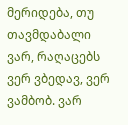მერიდება, თუ თავმდაბალი ვარ, რაღაცებს ვერ ვბედავ, ვერ ვამბობ. ვარ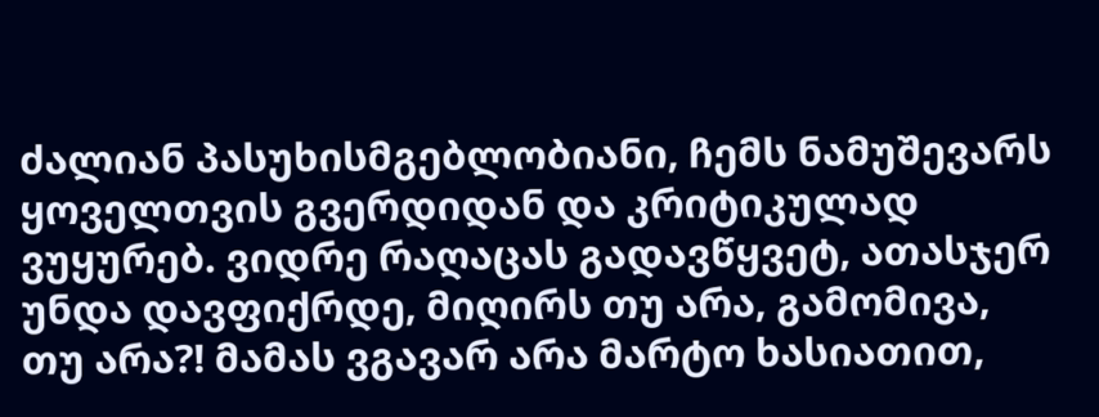ძალიან პასუხისმგებლობიანი, ჩემს ნამუშევარს ყოველთვის გვერდიდან და კრიტიკულად ვუყურებ. ვიდრე რაღაცას გადავწყვეტ, ათასჯერ უნდა დავფიქრდე, მიღირს თუ არა, გამომივა, თუ არა?! მამას ვგავარ არა მარტო ხასიათით,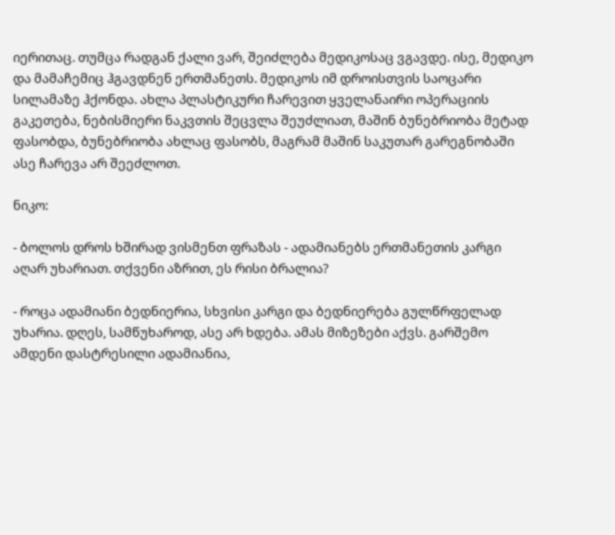იერითაც. თუმცა რადგან ქალი ვარ, შეიძლება მედიკოსაც ვგავდე. ისე, მედიკო და მამაჩემიც ჰგავდნენ ერთმანეთს. მედიკოს იმ დროისთვის საოცარი სილამაზე ჰქონდა. ახლა პლასტიკური ჩარევით ყველანაირი ოპერაციის გაკეთება, ნებისმიერი ნაკვთის შეცვლა შეუძლიათ, მაშინ ბუნებრიობა მეტად ფასობდა, ბუნებრიობა ახლაც ფასობს, მაგრამ მაშინ საკუთარ გარეგნობაში ასე ჩარევა არ შეეძლოთ.

ნიკო:

- ბოლოს დროს ხშირად ვისმენთ ფრაზას - ადამიანებს ერთმანეთის კარგი აღარ უხარიათ. თქვენი აზრით, ეს რისი ბრალია?

- როცა ადამიანი ბედნიერია, სხვისი კარგი და ბედნიერება გულწრფელად უხარია. დღეს, სამწუხაროდ, ასე არ ხდება. ამას მიზეზები აქვს. გარშემო ამდენი დასტრესილი ადამიანია,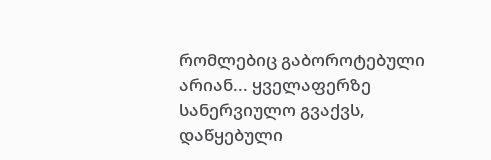რომლებიც გაბოროტებული არიან... ყველაფერზე სანერვიულო გვაქვს, დაწყებული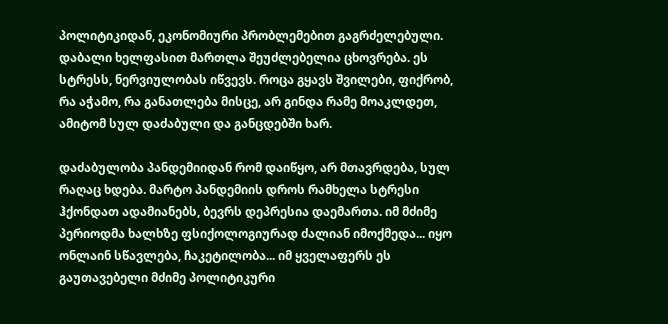პოლიტიკიდან, ეკონომიური პრობლემებით გაგრძელებული. დაბალი ხელფასით მართლა შეუძლებელია ცხოვრება. ეს სტრესს, ნერვიულობას იწვევს. როცა გყავს შვილები, ფიქრობ, რა აჭამო, რა განათლება მისცე, არ გინდა რამე მოაკლდეთ, ამიტომ სულ დაძაბული და განცდებში ხარ.

დაძაბულობა პანდემიიდან რომ დაიწყო, არ მთავრდება, სულ რაღაც ხდება. მარტო პანდემიის დროს რამხელა სტრესი ჰქონდათ ადამიანებს, ბევრს დეპრესია დაემართა. იმ მძიმე პერიოდმა ხალხზე ფსიქოლოგიურად ძალიან იმოქმედა... იყო ონლაინ სწავლება, ჩაკეტილობა... იმ ყველაფერს ეს გაუთავებელი მძიმე პოლიტიკური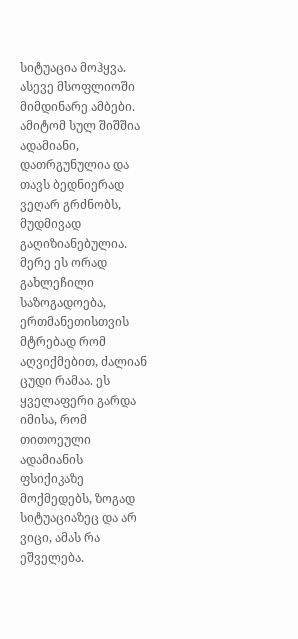სიტუაცია მოჰყვა. ასევე მსოფლიოში მიმდინარე ამბები. ამიტომ სულ შიშშია ადამიანი, დათრგუნულია და თავს ბედნიერად ვეღარ გრძნობს, მუდმივად გაღიზიანებულია. მერე ეს ორად გახლეჩილი საზოგადოება, ერთმანეთისთვის მტრებად რომ აღვიქმებით, ძალიან ცუდი რამაა. ეს ყველაფერი გარდა იმისა, რომ თითოეული ადამიანის ფსიქიკაზე მოქმედებს, ზოგად სიტუაციაზეც და არ ვიცი, ამას რა ეშველება.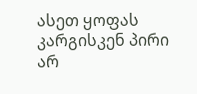ასეთ ყოფას კარგისკენ პირი არ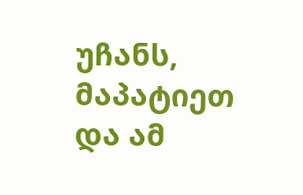უჩანს, მაპატიეთ და ამ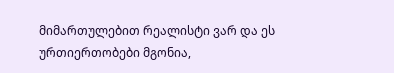მიმართულებით რეალისტი ვარ და ეს ურთიერთობები მგონია,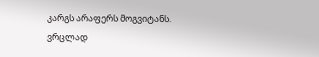კარგს არაფერს მოგვიტანს. ვრცლად